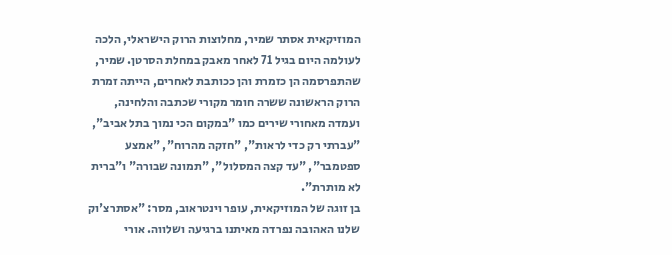המוזיקאית אסתר שמיר, מחלוצות הרוק הישראלי, הלכה לעולמה היום בגיל 71 לאחר מאבק במחלת הסרטן. שמיר, שהתפרסמה הן כזמרת והן ככותבת לאחרים, הייתה זמרת הרוק הראשונה ששרה חומר מקורי שכתבה והלחינה, ועמדה מאחורי שירים כמו "במקום הכי נמוך בתל אביב", "עברתי רק כדי לראות", "חזקה מהרוח", "אמצע ספטמבר", "עד קצה המסלול", "תמונה שבורה" ו"ברית לא מותרת".
בן זוגה של המוזיקאית, עופר וינטראוב, מסר: "אסתרצ'וק שלנו האהובה נפרדה מאיתנו ברגיעה ושלווה. אורי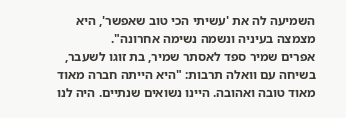השמיעה לה את 'עשיתי הכי טוב שאפשר', היא מצמצה בעיניה ונשמה נשימה אחרונה".
אפרים שמיר ספד לאסתר שמיר, בת זוגו לשעבר, בשיחה עם וואלה תרבות: "היא הייתה חברה מאוד מאוד טובה ואהובה. היינו נשואים שנתיים. היה לנו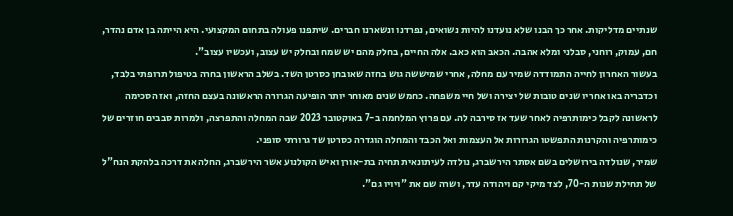שנתיים מדליקות. אחר כך הבנו שלא נועדנו להיות נשואים, נפרדנו ונשארנו חברים. שיתפנו פעולה בתחום המקצועי. היא הייתה בן אדם נהדר, חם, עמוק, רוחני, סבלני ומלא אהבה. הכאב הוא כאב. אלה החיים, בחלק מהם יש שמח ובחלק יש עצוב, ועכשיו עצוב".
בעשור האחרון לחייה התמודדה שמיר עם מחלה, אחרי שמיששה גוש בחזה שאובחן כסרטן השד. בשלב הראשון בחרה בטיפול תרופתי בלבד, וכדבריה באו אחריו שנים טובות של יצירה ושל חיי משפחה. כחמש שנים מאוחר יותר הופיעה הגרורה הראשונה בעצם החזה, ואז הסכימה לראשונה לקבל כימותרפיה לאחר שעד אז סירבה לה. עם פרוץ המלחמה ב-7 באוקטובר 2023 שבה המחלה והתפרצה, ולמרות סבבים חוזרים של כימותרפיה והקרנות התפשטו הגרורות אל העצמות ואל הכבד והמחלה הוגדרה כסרטן שד גרורתי סופני.
שמיר, שנולדה בירושלים בשם אסתר הירשברג, נולדה לעיתונאית תחיה בת-אורן ואיש הקולנוע אשר הירשברג, החלה את דרכה בלהקת הנח"ל של תחילת שנות ה-70, לצד מיקי קם ויהודה עדר, ושרה שם את "ויויו גם".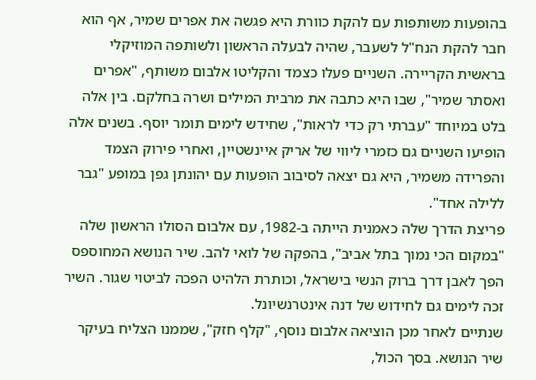בהופעות משותפות עם להקת כוורת היא פגשה את אפרים שמיר, אף הוא חבר להקת הנח"ל לשעבר, שהיה לבעלה הראשון ולשותפה המוזיקלי בראשית הקריירה. השניים פעלו כצמד והקליטו אלבום משותף, "אפרים ואסתר שמיר", שבו היא כתבה את מרבית המילים ושרה בחלקם. בין אלה בלט במיוחד "עברתי רק כדי לראות", שחידש לימים תומר יוסף. בשנים אלה הופיעו השניים גם כזמרי ליווי של אריק איינשטיין, ואחרי פירוק הצמד והפרידה משמיר, היא גם יצאה לסיבוב הופעות עם יהונתן גפן במופע "גבר ללילה אחד".
פריצת הדרך שלה כאמנית הייתה ב-1982, עם אלבום הסולו הראשון שלה "במקום הכי נמוך בתל אביב", בהפקה של לואי להב. שיר הנושא המחוספס הפך לאבן דרך ברוק הנשי בישראל, וכותרת הלהיט הפכה לביטוי שגור. השיר זכה לימים גם לחידוש של דנה אינטרנשיונל.
שנתיים לאחר מכן הוציאה אלבום נוסף, "קלף חזק", שממנו הצליח בעיקר שיר הנושא. בסך הכול,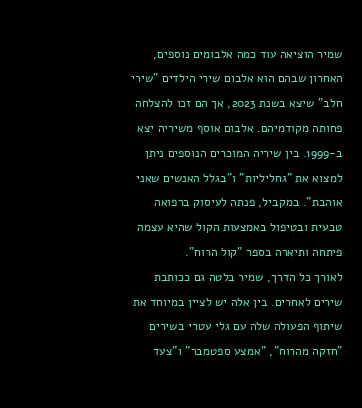שמיר הוציאה עוד כמה אלבומים נוספים, האחרון שבהם הוא אלבום שירי הילדים "שירי חלב" שיצא בשנת 2023, אך הם זכו להצלחה פחותה מקודמיהם. אלבום אוסף משיריה יצא ב-1999. בין שיריה המוכרים הנוספים ניתן למצוא את "גחליליות" ו"בגלל האנשים שאני אוהבת". במקביל, פנתה לעיסוק ברפואה טבעית ובטיפול באמצעות הקול שהיא עצמה פיתחה ותיארה בספר "קול הרוח".
לאורך כל הדרך, שמיר בלטה גם ככותבת שירים לאחרים. בין אלה יש לציין במיוחד את שיתוף הפעולה שלה עם גלי עטרי בשירים "חזקה מהרוח", "אמצע ספטמבר" ו"צעד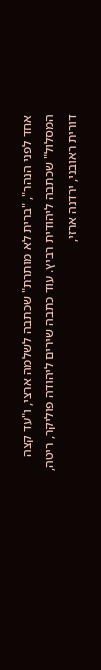אחד לפני הנהר", "ברית לא מותרת" שכתבה לשלמה ארצי, ו"עד קצה המסלול" שכתבה ליהודית רביץ. עוד כתבה שירים ליהודה פוליקר, ריטה, דורית ראובני, ירדנה ארזי,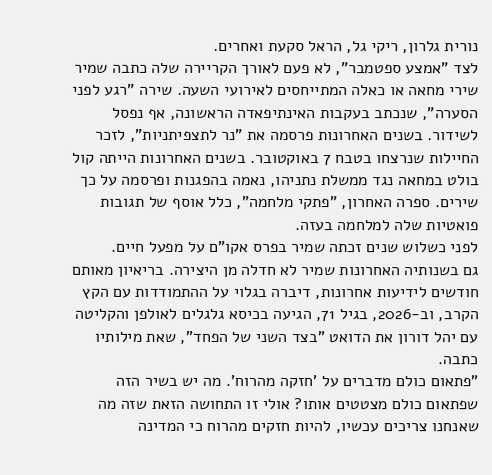נורית גלרון, ריקי גל, הראל סקעת ואחרים.
לצד "אמצע ספטמבר", לא פעם לאורך הקריירה שלה כתבה שמיר שירי מחאה או כאלה המתייחסים לאירועי השעה. שירה "רגע לפני הסערה", שנכתב בעקבות האינתיפאדה הראשונה, אף נפסל לשידור. בשנים האחרונות פרסמה את "נר לתצפיתניות", לזכר החיילות שנרצחו בטבח 7 באוקטובר. בשנים האחרונות הייתה קול בולט במחאה נגד ממשלת נתניהו, נאמה בהפגנות ופרסמה על כך שירים. ספרה האחרון, "פתקי מלחמה", כלל אוסף של תגובות פואטיות שלה למלחמה בעזה.
לפני כשלוש שנים זכתה שמיר בפרס אקו"ם על מפעל חיים.
גם בשנותיה האחרונות שמיר לא חדלה מן היצירה. בריאיון מאותם חודשים לידיעות אחרונות, דיברה בגלוי על ההתמודדות עם הקץ הקרב, וב-2026, בגיל 71, הגיעה בכיסא גלגלים לאולפן והקליטה עם יהל דורון את הדואט "בצד השני של הפחד", שאת מילותיו כתבה.
"פתאום כולם מדברים על 'חזקה מהרוח'. מה יש בשיר הזה שפתאום כולם מצטטים אותו? אולי זו התחושה הזאת שזה מה שאנחנו צריכים עכשיו, להיות חזקים מהרוח כי המדינה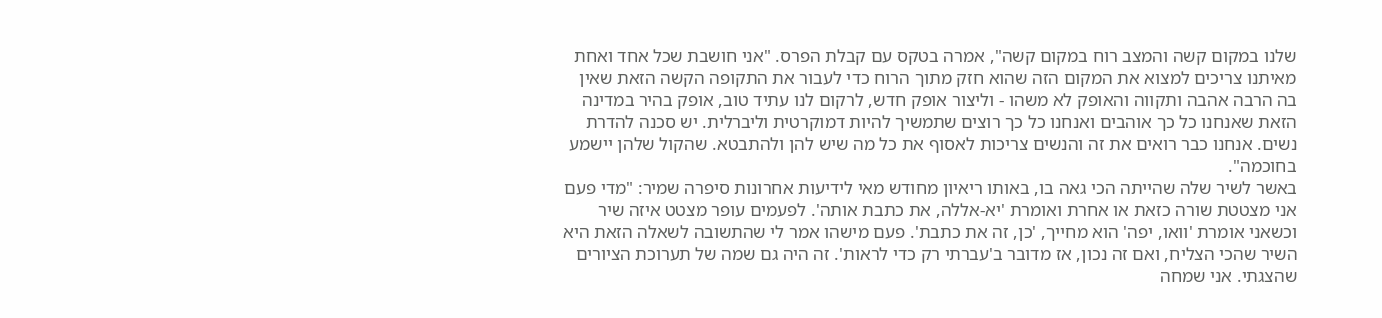שלנו במקום קשה והמצב רוח במקום קשה", אמרה בטקס עם קבלת הפרס. "אני חושבת שכל אחד ואחת מאיתנו צריכים למצוא את המקום הזה שהוא חזק מתוך הרוח כדי לעבור את התקופה הקשה הזאת שאין בה הרבה אהבה ותקווה והאופק לא משהו - וליצור אופק חדש, לרקום לנו עתיד טוב, אופק בהיר במדינה הזאת שאנחנו כל כך אוהבים ואנחנו כל כך רוצים שתמשיך להיות דמוקרטית וליברלית. יש סכנה להדרת נשים. אנחנו כבר רואים את זה והנשים צריכות לאסוף את כל מה שיש להן ולהתבטא. שהקול שלהן יישמע בחוכמה".
באשר לשיר שלה שהייתה הכי גאה בו, באותו ריאיון מחודש מאי לידיעות אחרונות סיפרה שמיר: "מדי פעם אני מצטטת שורה כזאת או אחרת ואומרת 'יא-אללה, את כתבת אותה'. לפעמים עופר מצטט איזה שיר וכשאני אומרת 'וואו, יפה' הוא מחייך, 'כן, זה את כתבת'. פעם מישהו אמר לי שהתשובה לשאלה הזאת היא השיר שהכי הצליח, ואם זה נכון, אז מדובר ב'עברתי רק כדי לראות'. זה היה גם שמה של תערוכת הציורים שהצגתי. אני שמחה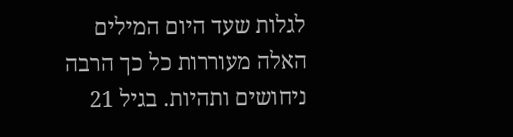לגלות שעד היום המילים האלה מעוררות כל כך הרבה ניחושים ותהיות. בגיל 21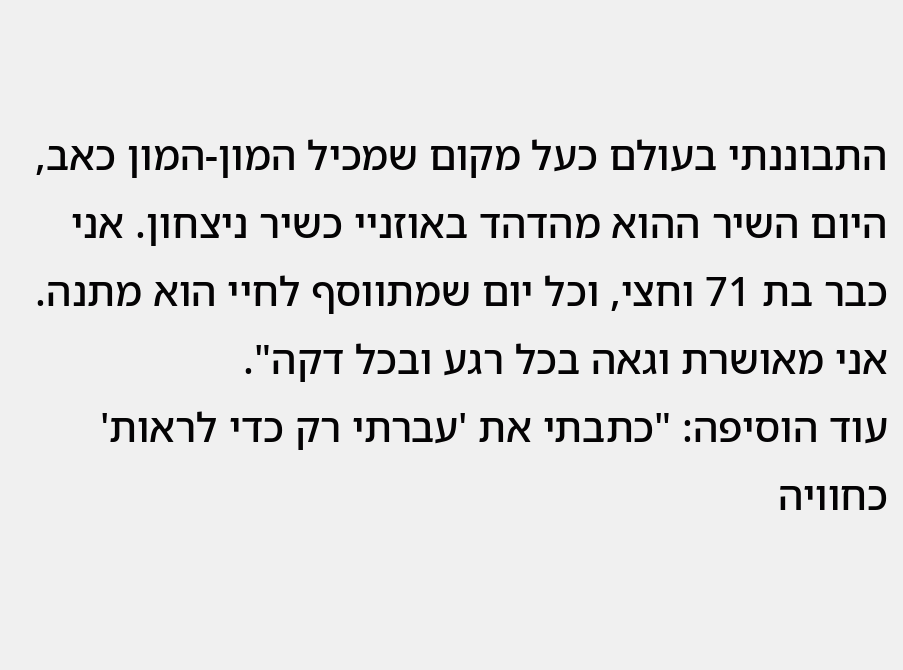התבוננתי בעולם כעל מקום שמכיל המון-המון כאב, היום השיר ההוא מהדהד באוזניי כשיר ניצחון. אני כבר בת 71 וחצי, וכל יום שמתווסף לחיי הוא מתנה. אני מאושרת וגאה בכל רגע ובכל דקה".
עוד הוסיפה: "כתבתי את 'עברתי רק כדי לראות' כחוויה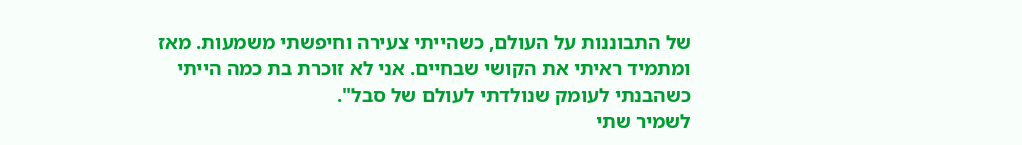של התבוננות על העולם, כשהייתי צעירה וחיפשתי משמעות. מאז ומתמיד ראיתי את הקושי שבחיים. אני לא זוכרת בת כמה הייתי כשהבנתי לעומק שנולדתי לעולם של סבל".
לשמיר שתי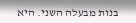בנות מבעלה השני. היא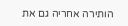הותירה אחריה גם את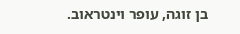בן זוגה, עופר וינטראוב.